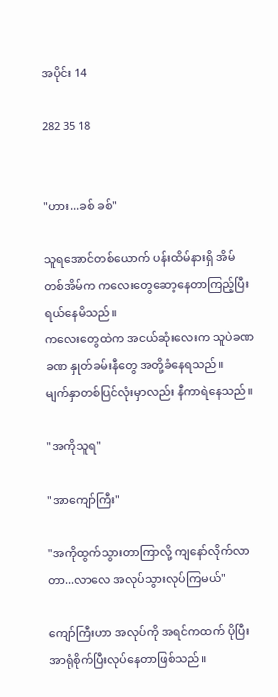အပိုင်း 14

282 35 18


"ဟား...ခစ် ခစ်"

သူရအောင်တစ်ယောက် ပန်းထိမ်နားရှိ အိမ်တစ်အိမ်က ကလေးတွေဆော့နေတာကြည့်ပြီး ရယ်နေမိသည်။
ကလေးတွေထဲက အငယ်ဆုံးလေးက သူပဲခဏခဏ နှုတ်ခမ်းနီတွေ အတို့ခံနေရသည်။
မျက်နှာတစ်ပြင်လုံးမှာလည်း နီကာရဲနေသည်။

"အကိုသူရ"

"အာကျော်ကြီး"

"အကိုထွက်သွားတာကြာလို့ ကျနော်လိုက်လာတာ...လာလေ အလုပ်သွားလုပ်ကြမယ်"

ကျော်ကြီးဟာ အလုပ်ကို အရင်ကထက် ပိုပြီးအာရုံစိုက်ပြီးလုပ်နေတာဖြစ်သည်။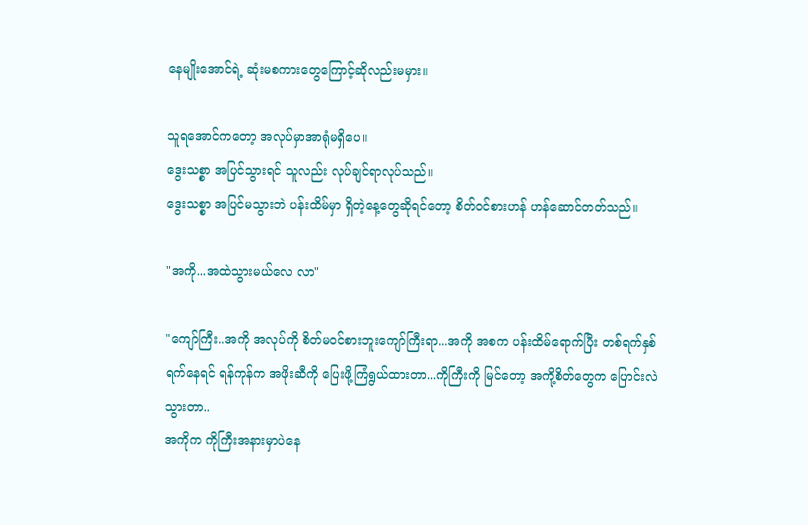နေမျိုးအောင်ရဲ့ ဆုံးမစကားတွေကြောင့်ဆိုလည်းမမှား။

သူရအောင်ကတော့ အလုပ်မှာအာရုံမရှိပေ။
ဒွေးသစ္စာ အပြင်သွားရင် သူလည်း လုပ်ချင်ရာလုပ်သည်။
ဒွေးသစ္စာ အပြင်မသွားဘဲ ပန်းထိမ်မှာ ရှိတဲ့နေ့တွေဆိုရင်တော့ စိတ်ဝင်စားဟန် ဟန်ဆောင်တတ်သည်။

"အကို...အထဲသွားမယ်လေ လာ"

"ကျော်ကြီး..အကို အလုပ်ကို စိတ်မဝင်စားဘူးကျော်ကြီးရာ...အကို အစက ပန်းထိမ်ရောက်ပြီး တစ်ရက်နှစ်ရက်နေရင် ရန်ကုန်က အဖိုးဆီကို ပြေးဖို့ကြံရွယ်ထားတာ...ကိုကြီးကို မြင်တော့ အကို့စိတ်တွေက ပြောင်းလဲသွားတာ..
အကိုက ကိုကြီးအနားမှာပဲနေ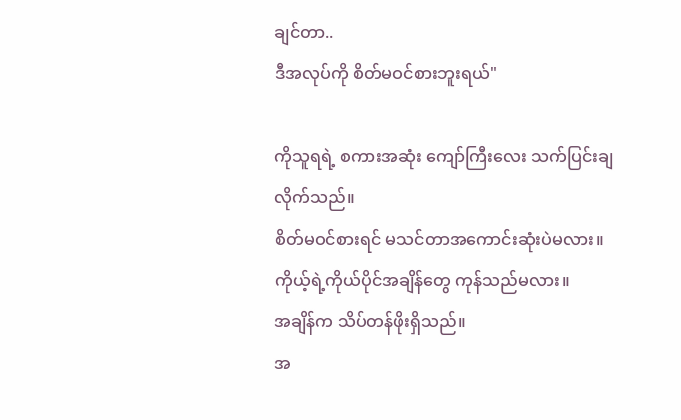ချင်တာ..
ဒီအလုပ်ကို စိတ်မဝင်စားဘူးရယ်"

ကိုသူရရဲ့ စကားအဆုံး ကျော်ကြီးလေး သက်ပြင်းချလိုက်သည်။
စိတ်မဝင်စားရင် မသင်တာအကောင်းဆုံးပဲမလား။
ကိုယ့်ရဲ့ကိုယ်ပိုင်အချိန်တွေ ကုန်သည်မလား။
အချိန်က သိပ်တန်ဖိုးရှိသည်။
အ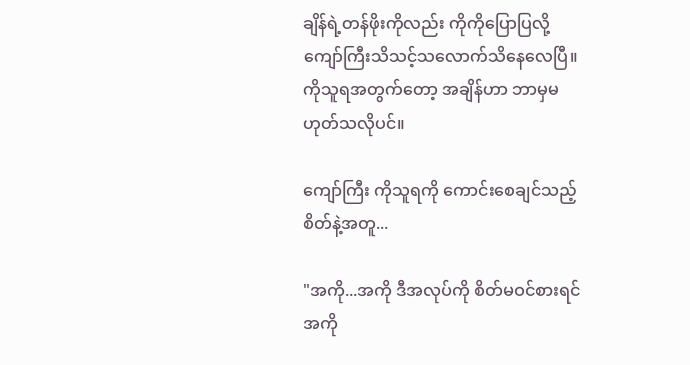ချိန်ရဲ့တန်ဖိုးကိုလည်း ကိုကိုပြောပြလို့ ကျော်ကြီးသိသင့်သလောက်သိနေလေပြီ။
ကိုသူရအတွက်တော့ အချိန်ဟာ ဘာမှမဟုတ်သလိုပင်။

ကျော်ကြီး ကိုသူရ‌ကို ကောင်းစေချင်သည့်စိတ်နဲ့အတူ...

"အကို...အကို ဒီအလုပ်ကို စိတ်မဝင်စားရင် အကို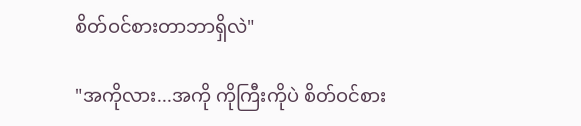စိတ်ဝင်စားတာဘာရှိလဲ"

"အကိုလား...အကို ကိုကြီးကိုပဲ စိတ်ဝင်စား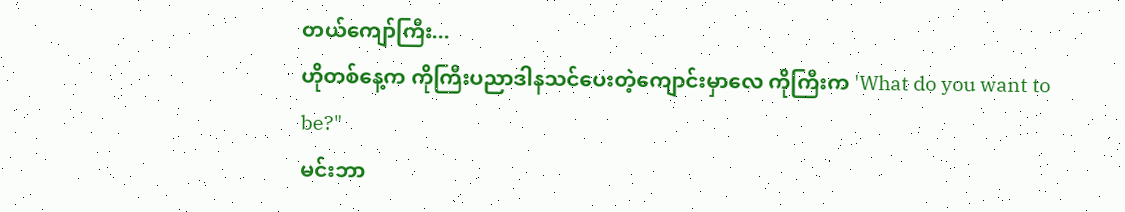တယ်ကျော်ကြီး...
ဟိုတစ်နေ့က ကိုကြီးပညာဒါနသင်ပေးတဲ့ကျောင်းမှာလေ ကိုကြီးက 'What do you want to be?"
မင်းဘာ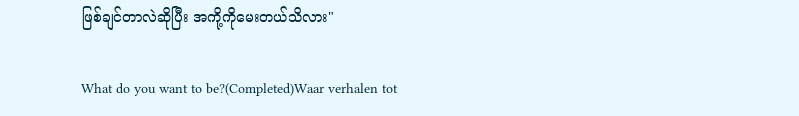ဖြစ်ချင်တာလဲဆိုပြီး အကို့ကိုမေးတယ်သိလား"

What do you want to be?(Completed)Waar verhalen tot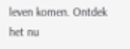leven komen. Ontdek het nu